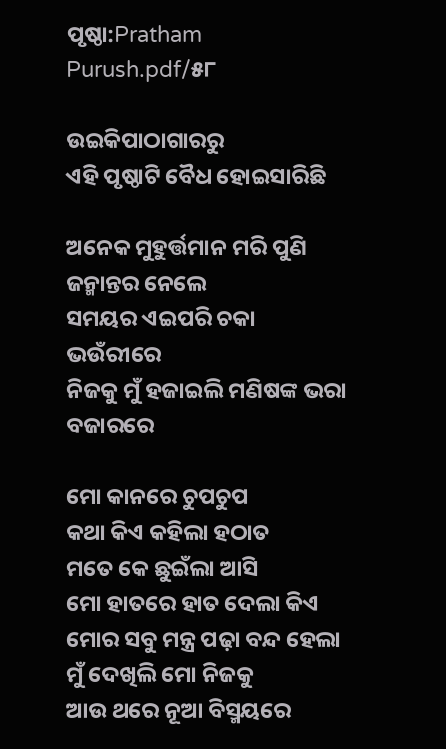ପୃଷ୍ଠା:Pratham Purush.pdf/୫୮

ଉଇକିପାଠାଗାର‌ରୁ
ଏହି ପୃଷ୍ଠାଟି ବୈଧ ହୋଇସାରିଛି

ଅନେକ ମୁହୁର୍ତ୍ତମାନ ମରି ପୁଣି ଜନ୍ମାନ୍ତର ନେଲେ
ସମୟର ଏଇପରି ଚକା ଭଉଁରୀରେ
ନିଜକୁ ମୁଁ ହଜାଇଲି ମଣିଷଙ୍କ ଭରା ବଜାରରେ

ମୋ କାନରେ ଚୁପଚୁପ
କଥା କିଏ କହିଲା ହଠାତ
ମତେ କେ ଛୁଇଁଲା ଆସି
ମୋ ହାତରେ ହାତ ଦେଲା କିଏ
ମୋର ସବୁ ମନ୍ତ୍ର ପଢ଼ା ବନ୍ଦ ହେଲା
ମୁଁ ଦେଖିଲି ମୋ ନିଜକୁ
ଆଉ ଥରେ ନୂଆ ବିସ୍ମୟରେ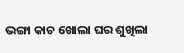ଭଙ୍ଗା କାଚ ଖୋଲା ଘର ଶୁଖିଲା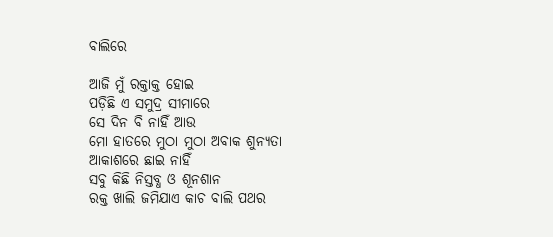ବାଲିରେ

ଆଜି ମୁଁ ରକ୍ତାକ୍ତ ହୋଇ
ପଡ଼ିଛି ଏ ସମୁଦ୍ର ସୀମାରେ
ସେ ଦିନ ବି ନାହିଁ ଆଉ
ମୋ ହାତରେ ମୁଠା ମୁଠା ଅବାକ ଶୁନ୍ୟତା
ଆକାଶରେ ଛାଇ ନାହିଁ
ସବୁ କିଛି ନିସ୍ତବ୍ଧ ଓ ଶୂନଶାନ
ରକ୍ତ ଖାଲି ଜମିଯାଏ କାଚ ବାଲି ପଥର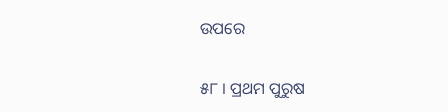ଉପରେ

୫୮ । ପ୍ରଥମ ପୁରୁଷ